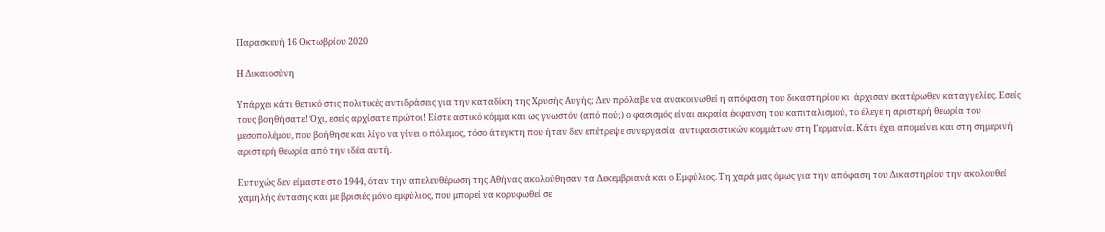Παρασκευή 16 Οκτωβρίου 2020

Η Δικαιοσύνη

Υπάρχει κάτι θετικό στις πολιτικές αντιδράσεις για την καταδίκη της Χρυσής Αυγής; Δεν πρόλαβε να ανακοινωθεί η απόφαση του δικαστηρίου κι  άρχισαν εκατέρωθεν καταγγελίες. Εσείς τους βοηθήσατε! Όχι, εσείς αρχίσατε πρώτοι! Είστε αστικό κόμμα και ως γνωστόν (από πού;) ο φασισμός είναι ακραία έκφανση του καπιταλισμού, το έλεγε η αριστερή θεωρία του μεσοπολέμου, που βοήθησε και λίγο να γίνει ο πόλεμος, τόσο άτεγκτη που ήταν δεν επέτρεψε συνεργασία  αντιφασιστικών κομμάτων στη Γερμανία. Κάτι έχει απομείνει και στη σημερινή αριστερή θεωρία από την ιδέα αυτή.

Ευτυχώς δεν είμαστε στο 1944, όταν την απελευθέρωση της Αθήνας ακολούθησαν τα Δεκεμβριανά και ο Εμφύλιος. Τη χαρά μας όμως για την απόφαση του Δικαστηρίου την ακολουθεί  χαμηλής έντασης και με βρισιές μόνο εμφύλιος, που μπορεί να κορυφωθεί σε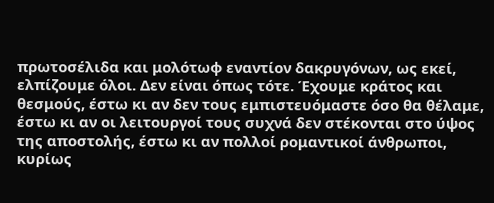πρωτοσέλιδα και μολότωφ εναντίον δακρυγόνων, ως εκεί, ελπίζουμε όλοι. Δεν είναι όπως τότε. Έχουμε κράτος και θεσμούς, έστω κι αν δεν τους εμπιστευόμαστε όσο θα θέλαμε, έστω κι αν οι λειτουργοί τους συχνά δεν στέκονται στο ύψος της αποστολής, έστω κι αν πολλοί ρομαντικοί άνθρωποι, κυρίως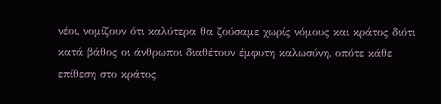νέοι, νομίζουν ότι καλύτερα θα ζούσαμε χωρίς νόμους και κράτος διότι κατά βάθος οι άνθρωποι διαθέτουν έμφυτη καλωσύνη, οπότε κάθε επίθεση στο κράτος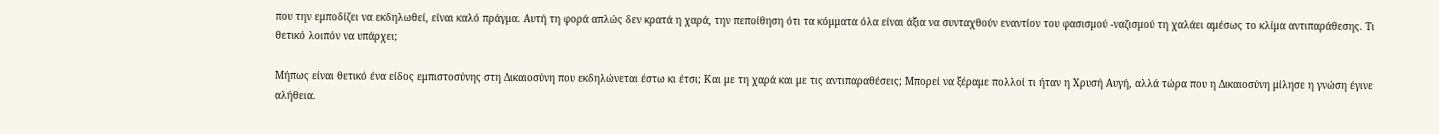που την εμποδίζει να εκδηλωθεί, είναι καλό πράγμα. Αυτή τη φορά απλώς δεν κρατά η χαρά, την πεποίθηση ότι τα κόμματα όλα είναι άξια να συνταχθούν εναντίον του φασισμού -ναζισμού τη χαλάει αμέσως το κλίμα αντιπαράθεσης. Τι θετικό λοιπόν να υπάρχει;

Μήπως είναι θετικό ένα είδος εμπιστοσύνης στη Δικαιοσύνη που εκδηλώνεται έστω κι έτσι; Και με τη χαρά και με τις αντιπαραθέσεις; Μπορεί να ξέραμε πολλοί τι ήταν η Χρυσή Αυγή, αλλά τώρα που η Δικαιοσύνη μίλησε η γνώση έγινε αλήθεια.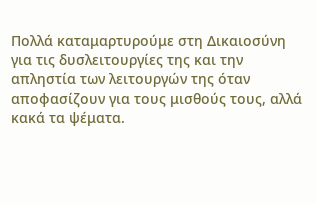Πολλά καταμαρτυρούμε στη Δικαιοσύνη για τις δυσλειτουργίες της και την απληστία των λειτουργών της όταν αποφασίζουν για τους μισθούς τους, αλλά κακά τα ψέματα.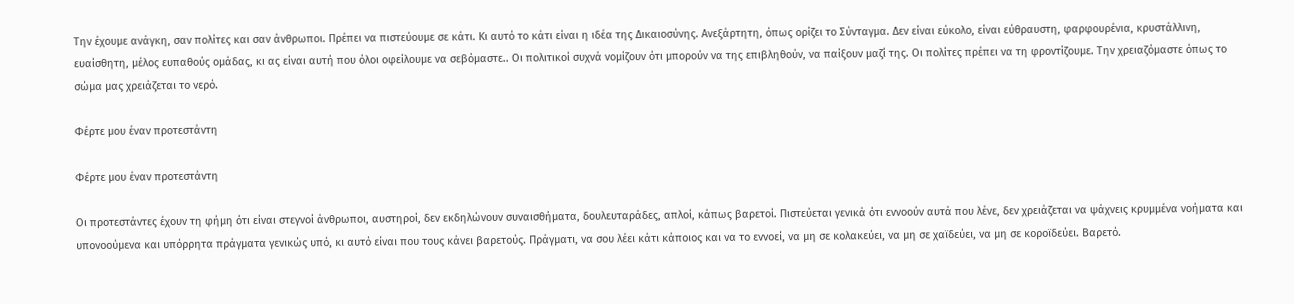Την έχουμε ανάγκη, σαν πολίτες και σαν άνθρωποι. Πρέπει να πιστεύουμε σε κάτι. Κι αυτό το κάτι είναι η ιδέα της Δικαιοσύνης. Ανεξάρτητη, όπως ορίζει το Σύνταγμα. Δεν είναι εύκολο, είναι εύθραυστη, φαρφουρένια, κρυστάλλινη, ευαίσθητη, μέλος ευπαθούς ομάδας, κι ας είναι αυτή που όλοι οφείλουμε να σεβόμαστε.. Οι πολιτικοί συχνά νομίζουν ότι μπορούν να της επιβληθούν, να παίξουν μαζί της. Οι πολίτες πρέπει να τη φροντίζουμε. Την χρειαζόμαστε όπως το σώμα μας χρειάζεται το νερό.

Φέρτε μου έναν προτεστάντη

Φέρτε μου έναν προτεστάντη

Οι προτεστάντες έχουν τη φήμη ότι είναι στεγνοί άνθρωποι, αυστηροί, δεν εκδηλώνουν συναισθήματα, δουλευταράδες, απλοί, κάπως βαρετοί. Πιστεύεται γενικά ότι εννοούν αυτά που λένε, δεν χρειάζεται να ψάχνεις κρυμμένα νοήματα και υπονοούμενα και υπόρρητα πράγματα γενικώς υπό, κι αυτό είναι που τους κάνει βαρετούς. Πράγματι, να σου λέει κάτι κάποιος και να το εννοεί, να μη σε κολακεύει, να μη σε χαϊδεύει, να μη σε κοροϊδεύει. Βαρετό.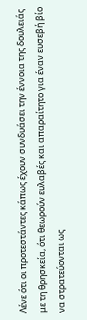Λένε ότι οι προτεστάντες κάπως έχουν συνδυάσει την έννοια της δουλειάς με τη θρησκεία, ότι θεωρούν ευλαβές και απαραίτητο για έναν ευσεβή βίο να στρατεύονται ως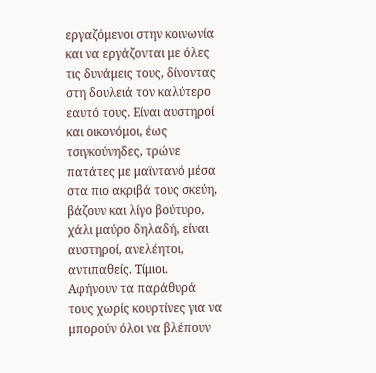εργαζόμενοι στην κοινωνία και να εργάζονται με όλες τις δυνάμεις τους, δίνοντας στη δουλειά τον καλύτερο εαυτό τους. Είναι αυστηροί και οικονόμοι, έως τσιγκούνηδες, τρώνε πατάτες με μαϊντανό μέσα στα πιο ακριβά τους σκεύη, βάζουν και λίγο βούτυρο, χάλι μαύρο δηλαδή, είναι αυστηροί, ανελέητοι, αντιπαθείς. Τίμιοι.  Αφήνουν τα παράθυρά τους χωρίς κουρτίνες για να μπορούν όλοι να βλέπουν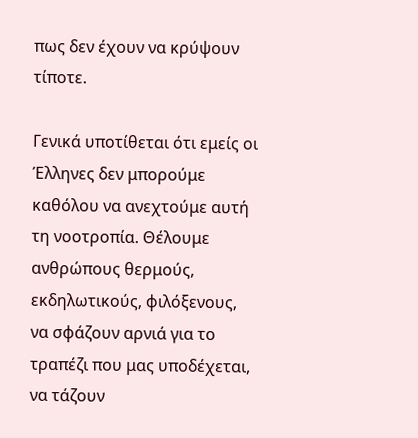πως δεν έχουν να κρύψουν τίποτε.

Γενικά υποτίθεται ότι εμείς οι Έλληνες δεν μπορούμε καθόλου να ανεχτούμε αυτή τη νοοτροπία. Θέλουμε ανθρώπους θερμούς, εκδηλωτικούς, φιλόξενους, να σφάζουν αρνιά για το τραπέζι που μας υποδέχεται, να τάζουν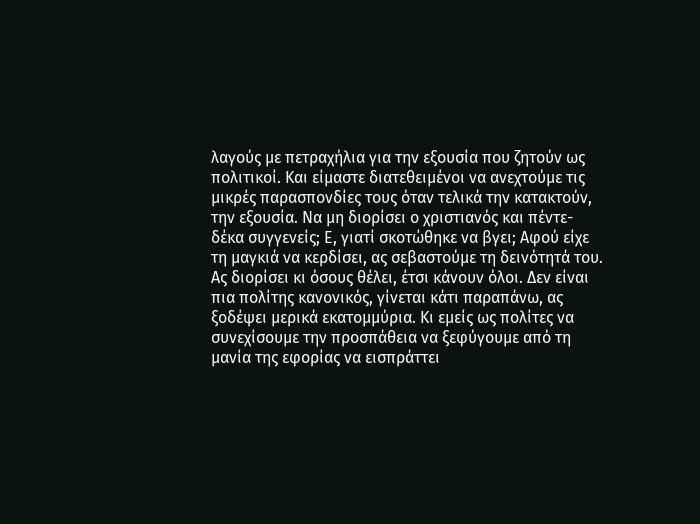λαγούς με πετραχήλια για την εξουσία που ζητούν ως πολιτικοί. Και είμαστε διατεθειμένοι να ανεχτούμε τις μικρές παρασπονδίες τους όταν τελικά την κατακτούν, την εξουσία. Να μη διορίσει ο χριστιανός και πέντε- δέκα συγγενείς; Ε, γιατί σκοτώθηκε να βγει; Αφού είχε τη μαγκιά να κερδίσει, ας σεβαστούμε τη δεινότητά του. Ας διορίσει κι όσους θέλει, έτσι κάνουν όλοι. Δεν είναι πια πολίτης κανονικός, γίνεται κάτι παραπάνω, ας ξοδέψει μερικά εκατομμύρια. Κι εμείς ως πολίτες να συνεχίσουμε την προσπάθεια να ξεφύγουμε από τη μανία της εφορίας να εισπράττει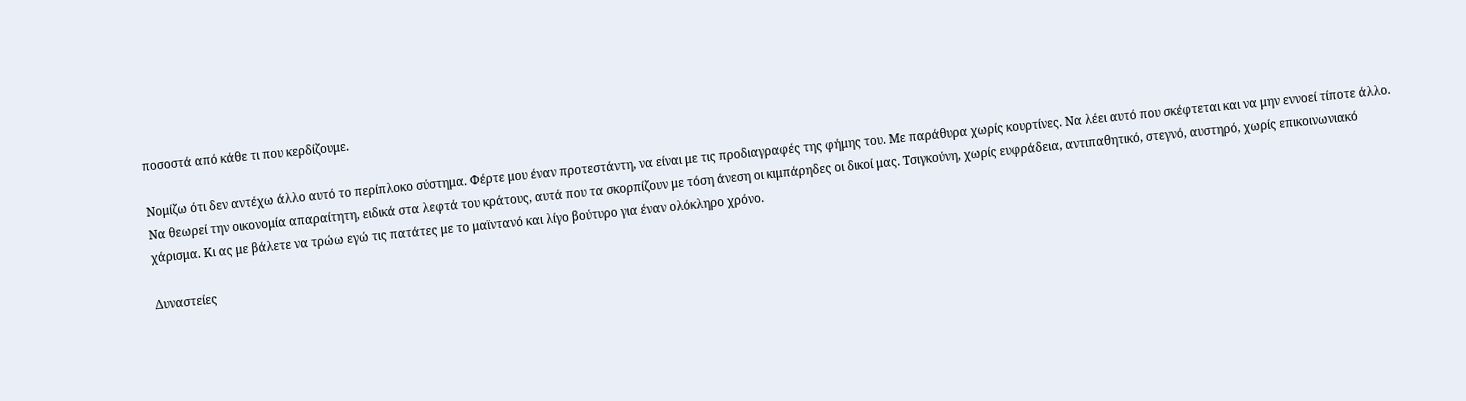ποσοστά από κάθε τι που κερδίζουμε.

Νομίζω ότι δεν αντέχω άλλο αυτό το περίπλοκο σύστημα. Φέρτε μου έναν προτεστάντη, να είναι με τις προδιαγραφές της φήμης του. Με παράθυρα χωρίς κουρτίνες. Να λέει αυτό που σκέφτεται και να μην εννοεί τίποτε άλλο. Να θεωρεί την οικονομία απαραίτητη, ειδικά στα λεφτά του κράτους, αυτά που τα σκορπίζουν με τόση άνεση οι κιμπάρηδες οι δικοί μας. Τσιγκούνη, χωρίς ευφράδεια, αντιπαθητικό, στεγνό, αυστηρό, χωρίς επικοινωνιακό χάρισμα. Κι ας με βάλετε να τρώω εγώ τις πατάτες με το μαϊντανό και λίγο βούτυρο για έναν ολόκληρο χρόνο.

Δυναστείες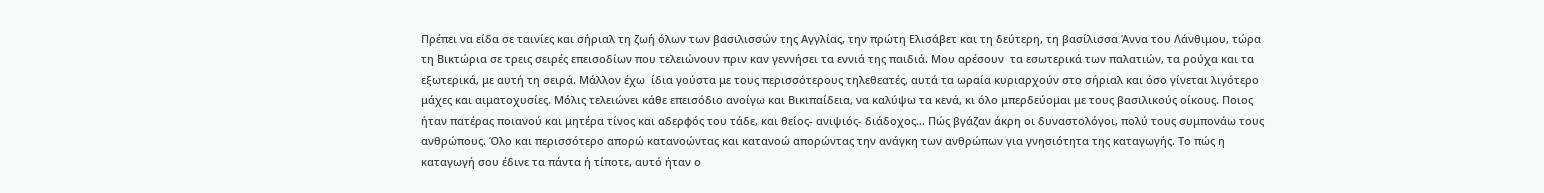Πρέπει να είδα σε ταινίες και σήριαλ τη ζωή όλων των βασιλισσών της Αγγλίας, την πρώτη Ελισάβετ και τη δεύτερη, τη βασίλισσα Άννα του Λάνθιμου, τώρα τη Βικτώρια σε τρεις σειρές επεισοδίων που τελειώνουν πριν καν γεννήσει τα εννιά της παιδιά. Μου αρέσουν  τα εσωτερικά των παλατιών, τα ρούχα και τα εξωτερικά, με αυτή τη σειρά. Μάλλον έχω  ίδια γούστα με τους περισσότερους τηλεθεατές, αυτά τα ωραία κυριαρχούν στο σήριαλ και όσο γίνεται λιγότερο μάχες και αιματοχυσίες. Μόλις τελειώνει κάθε επεισόδιο ανοίγω και Βικιπαίδεια, να καλύψω τα κενά, κι όλο μπερδεύομαι με τους βασιλικούς οίκους. Ποιος ήταν πατέρας ποιανού και μητέρα τίνος και αδερφός του τάδε, και θείος- ανιψιός- διάδοχος… Πώς βγάζαν άκρη οι δυναστολόγοι, πολύ τους συμπονάω τους ανθρώπους. Όλο και περισσότερο απορώ κατανοώντας και κατανοώ απορώντας την ανάγκη των ανθρώπων για γνησιότητα της καταγωγής. Το πώς η καταγωγή σου έδινε τα πάντα ή τίποτε, αυτό ήταν ο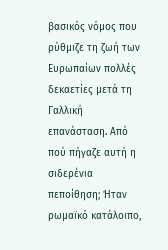βασικός νόμος που ρύθμιζε τη ζωή των Ευρωπαίων πολλές δεκαετίες μετά τη Γαλλική επανάσταση. Από πού πήγαζε αυτή η σιδερένια πεποίθηση; Ήταν ρωμαϊκό κατάλοιπο,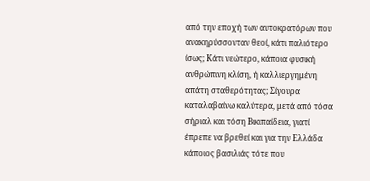από την εποχή των αυτοκρατόρων που ανακηρύσσονταν θεοί, κάτι παλιότερο ίσως; Κάτι νεώτερο, κάποια φυσική ανθρώπινη κλίση, ή καλλιεργημένη απάτη σταθερότητας; Σίγουρα καταλαβαίνω καλύτερα, μετά από τόσα σήριαλ και τόση Βικιπαίδεια, γιατί έπρεπε να βρεθεί και για την Ελλάδα κάποιος βασιλιάς τότε που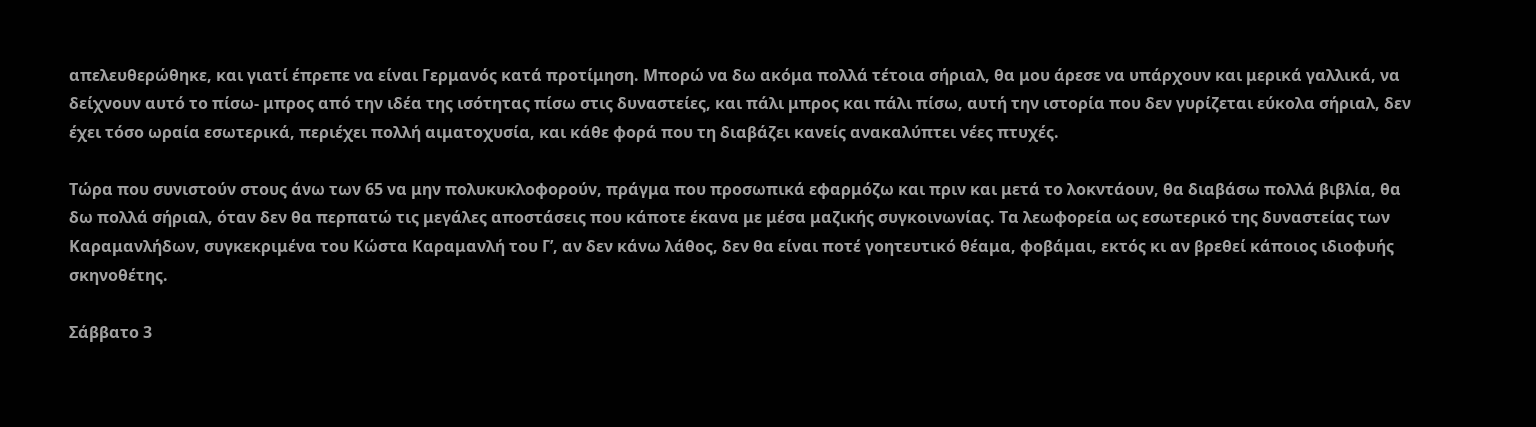απελευθερώθηκε, και γιατί έπρεπε να είναι Γερμανός κατά προτίμηση. Μπορώ να δω ακόμα πολλά τέτοια σήριαλ, θα μου άρεσε να υπάρχουν και μερικά γαλλικά, να δείχνουν αυτό το πίσω- μπρος από την ιδέα της ισότητας πίσω στις δυναστείες, και πάλι μπρος και πάλι πίσω, αυτή την ιστορία που δεν γυρίζεται εύκολα σήριαλ, δεν έχει τόσο ωραία εσωτερικά, περιέχει πολλή αιματοχυσία, και κάθε φορά που τη διαβάζει κανείς ανακαλύπτει νέες πτυχές.

Τώρα που συνιστούν στους άνω των 65 να μην πολυκυκλοφορούν, πράγμα που προσωπικά εφαρμόζω και πριν και μετά το λοκντάουν, θα διαβάσω πολλά βιβλία, θα δω πολλά σήριαλ, όταν δεν θα περπατώ τις μεγάλες αποστάσεις που κάποτε έκανα με μέσα μαζικής συγκοινωνίας. Τα λεωφορεία ως εσωτερικό της δυναστείας των Καραμανλήδων, συγκεκριμένα του Κώστα Καραμανλή του Γ’, αν δεν κάνω λάθος, δεν θα είναι ποτέ γοητευτικό θέαμα, φοβάμαι, εκτός κι αν βρεθεί κάποιος ιδιοφυής σκηνοθέτης.

Σάββατο 3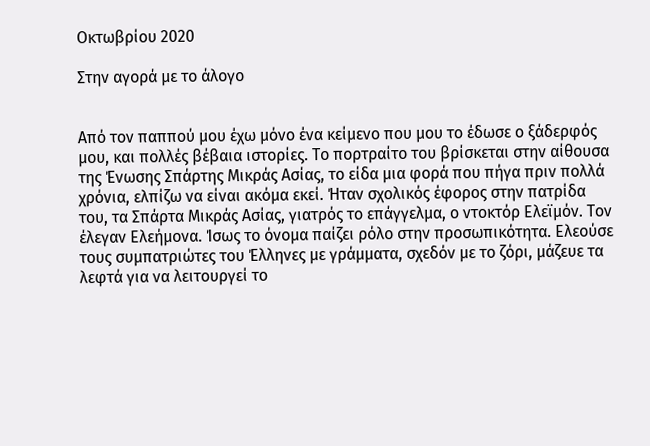Οκτωβρίου 2020

Στην αγορά με το άλογο


Από τον παππού μου έχω μόνο ένα κείμενο που μου το έδωσε ο ξάδερφός μου, και πολλές βέβαια ιστορίες. Το πορτραίτο του βρίσκεται στην αίθουσα της Ένωσης Σπάρτης Μικράς Ασίας, το είδα μια φορά που πήγα πριν πολλά χρόνια, ελπίζω να είναι ακόμα εκεί. Ήταν σχολικός έφορος στην πατρίδα του, τα Σπάρτα Μικράς Ασίας, γιατρός το επάγγελμα, ο ντοκτόρ Ελεϊμόν. Τον έλεγαν Ελεήμονα. Ίσως το όνομα παίζει ρόλο στην προσωπικότητα. Ελεούσε τους συμπατριώτες του Έλληνες με γράμματα, σχεδόν με το ζόρι, μάζευε τα λεφτά για να λειτουργεί το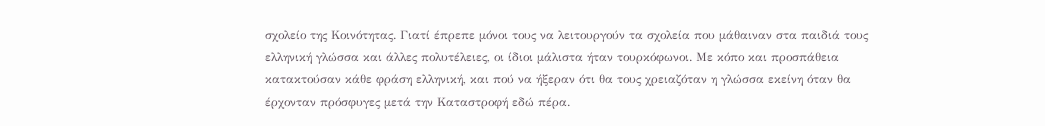σχολείο της Κοινότητας. Γιατί έπρεπε μόνοι τους να λειτουργούν τα σχολεία που μάθαιναν στα παιδιά τους ελληνική γλώσσα και άλλες πολυτέλειες, οι ίδιοι μάλιστα ήταν τουρκόφωνοι. Με κόπο και προσπάθεια κατακτούσαν κάθε φράση ελληνική, και πού να ήξεραν ότι θα τους χρειαζόταν η γλώσσα εκείνη όταν θα έρχονταν πρόσφυγες μετά την Καταστροφή εδώ πέρα.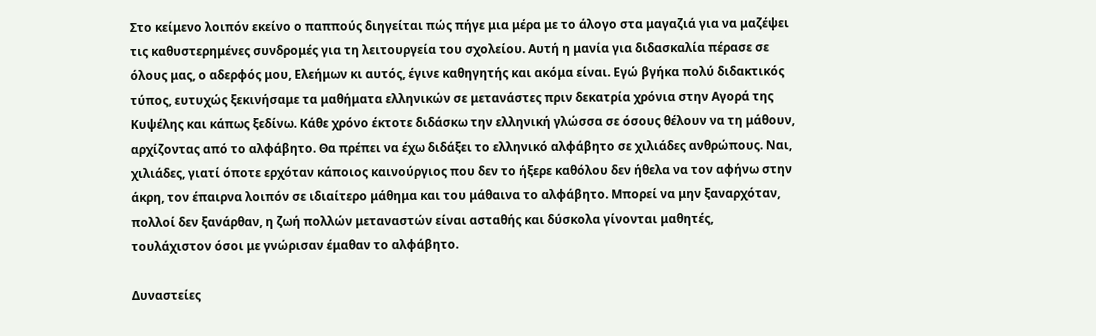Στο κείμενο λοιπόν εκείνο ο παππούς διηγείται πώς πήγε μια μέρα με το άλογο στα μαγαζιά για να μαζέψει τις καθυστερημένες συνδρομές για τη λειτουργεία του σχολείου. Αυτή η μανία για διδασκαλία πέρασε σε όλους μας, ο αδερφός μου, Ελεήμων κι αυτός, έγινε καθηγητής και ακόμα είναι. Εγώ βγήκα πολύ διδακτικός τύπος, ευτυχώς ξεκινήσαμε τα μαθήματα ελληνικών σε μετανάστες πριν δεκατρία χρόνια στην Αγορά της Κυψέλης και κάπως ξεδίνω. Κάθε χρόνο έκτοτε διδάσκω την ελληνική γλώσσα σε όσους θέλουν να τη μάθουν, αρχίζοντας από το αλφάβητο. Θα πρέπει να έχω διδάξει το ελληνικό αλφάβητο σε χιλιάδες ανθρώπους. Ναι, χιλιάδες, γιατί όποτε ερχόταν κάποιος καινούργιος που δεν το ήξερε καθόλου δεν ήθελα να τον αφήνω στην άκρη, τον έπαιρνα λοιπόν σε ιδιαίτερο μάθημα και του μάθαινα το αλφάβητο. Μπορεί να μην ξαναρχόταν, πολλοί δεν ξανάρθαν, η ζωή πολλών μεταναστών είναι ασταθής και δύσκολα γίνονται μαθητές, τουλάχιστον όσοι με γνώρισαν έμαθαν το αλφάβητο.

Δυναστείες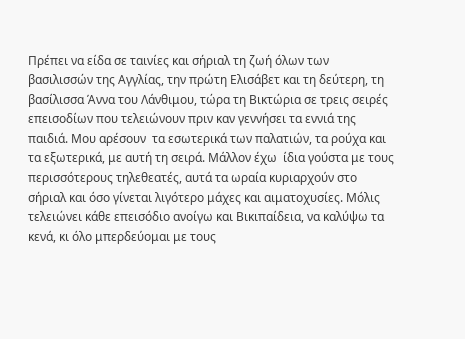Πρέπει να είδα σε ταινίες και σήριαλ τη ζωή όλων των βασιλισσών της Αγγλίας, την πρώτη Ελισάβετ και τη δεύτερη, τη βασίλισσα Άννα του Λάνθιμου, τώρα τη Βικτώρια σε τρεις σειρές επεισοδίων που τελειώνουν πριν καν γεννήσει τα εννιά της παιδιά. Μου αρέσουν  τα εσωτερικά των παλατιών, τα ρούχα και τα εξωτερικά, με αυτή τη σειρά. Μάλλον έχω  ίδια γούστα με τους περισσότερους τηλεθεατές, αυτά τα ωραία κυριαρχούν στο σήριαλ και όσο γίνεται λιγότερο μάχες και αιματοχυσίες. Μόλις τελειώνει κάθε επεισόδιο ανοίγω και Βικιπαίδεια, να καλύψω τα κενά, κι όλο μπερδεύομαι με τους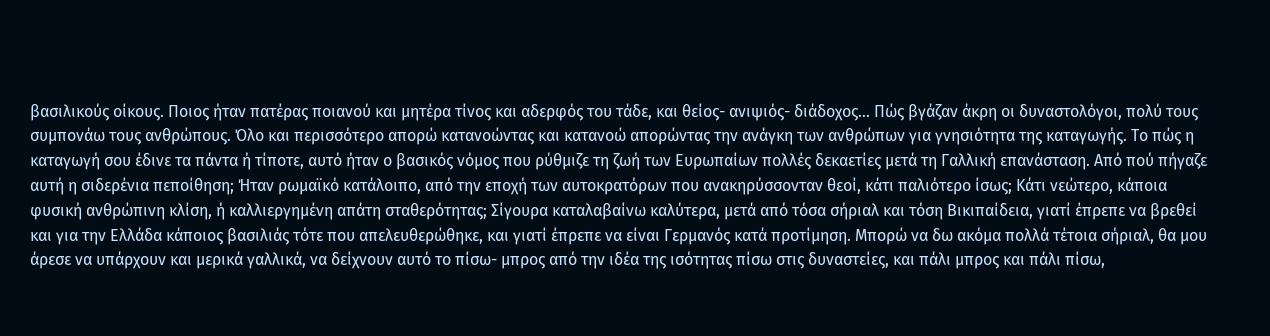βασιλικούς οίκους. Ποιος ήταν πατέρας ποιανού και μητέρα τίνος και αδερφός του τάδε, και θείος- ανιψιός- διάδοχος… Πώς βγάζαν άκρη οι δυναστολόγοι, πολύ τους συμπονάω τους ανθρώπους. Όλο και περισσότερο απορώ κατανοώντας και κατανοώ απορώντας την ανάγκη των ανθρώπων για γνησιότητα της καταγωγής. Το πώς η καταγωγή σου έδινε τα πάντα ή τίποτε, αυτό ήταν ο βασικός νόμος που ρύθμιζε τη ζωή των Ευρωπαίων πολλές δεκαετίες μετά τη Γαλλική επανάσταση. Από πού πήγαζε αυτή η σιδερένια πεποίθηση; Ήταν ρωμαϊκό κατάλοιπο, από την εποχή των αυτοκρατόρων που ανακηρύσσονταν θεοί, κάτι παλιότερο ίσως; Κάτι νεώτερο, κάποια φυσική ανθρώπινη κλίση, ή καλλιεργημένη απάτη σταθερότητας; Σίγουρα καταλαβαίνω καλύτερα, μετά από τόσα σήριαλ και τόση Βικιπαίδεια, γιατί έπρεπε να βρεθεί και για την Ελλάδα κάποιος βασιλιάς τότε που απελευθερώθηκε, και γιατί έπρεπε να είναι Γερμανός κατά προτίμηση. Μπορώ να δω ακόμα πολλά τέτοια σήριαλ, θα μου άρεσε να υπάρχουν και μερικά γαλλικά, να δείχνουν αυτό το πίσω- μπρος από την ιδέα της ισότητας πίσω στις δυναστείες, και πάλι μπρος και πάλι πίσω,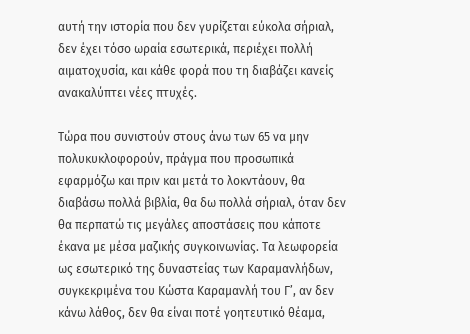αυτή την ιστορία που δεν γυρίζεται εύκολα σήριαλ, δεν έχει τόσο ωραία εσωτερικά, περιέχει πολλή αιματοχυσία, και κάθε φορά που τη διαβάζει κανείς ανακαλύπτει νέες πτυχές.

Τώρα που συνιστούν στους άνω των 65 να μην πολυκυκλοφορούν, πράγμα που προσωπικά εφαρμόζω και πριν και μετά το λοκντάουν, θα διαβάσω πολλά βιβλία, θα δω πολλά σήριαλ, όταν δεν θα περπατώ τις μεγάλες αποστάσεις που κάποτε έκανα με μέσα μαζικής συγκοινωνίας. Τα λεωφορεία ως εσωτερικό της δυναστείας των Καραμανλήδων, συγκεκριμένα του Κώστα Καραμανλή του Γ’, αν δεν κάνω λάθος, δεν θα είναι ποτέ γοητευτικό θέαμα,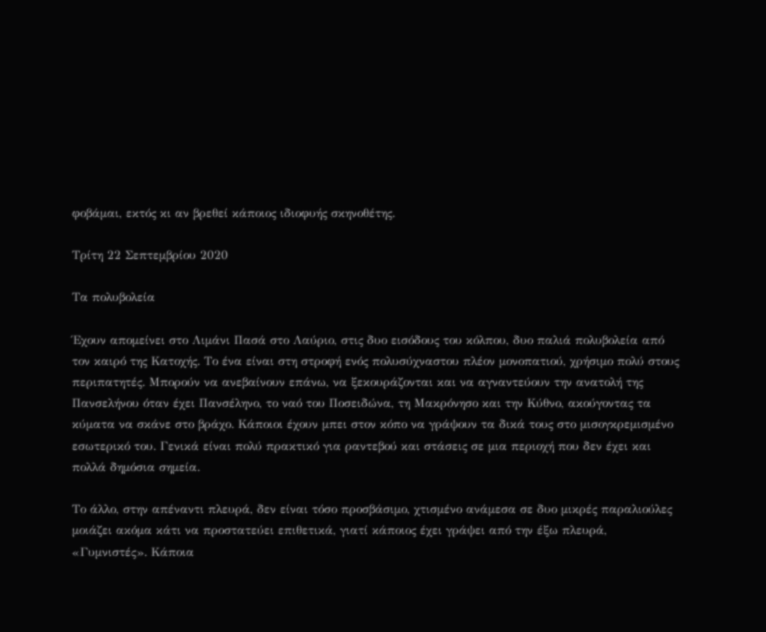φοβάμαι, εκτός κι αν βρεθεί κάποιος ιδιοφυής σκηνοθέτης.

Τρίτη 22 Σεπτεμβρίου 2020

Τα πολυβολεία

Έχουν απομείνει στο Λιμάνι Πασά στο Λαύριο, στις δυο εισόδους του κόλπου, δυο παλιά πολυβολεία από τον καιρό της Κατοχής. Το ένα είναι στη στροφή ενός πολυσύχναστου πλέον μονοπατιού, χρήσιμο πολύ στους περιπατητές. Μπορούν να ανεβαίνουν επάνω, να ξεκουράζονται και να αγναντεύουν την ανατολή της Πανσελήνου όταν έχει Πανσέληνο, το ναό του Ποσειδώνα, τη Μακρόνησο και την Κύθνο, ακούγοντας τα κύματα να σκάνε στο βράχο. Κάποιοι έχουν μπει στον κόπο να γράψουν τα δικά τους στο μισογκρεμισμένο εσωτερικό του. Γενικά είναι πολύ πρακτικό για ραντεβού και στάσεις σε μια περιοχή που δεν έχει και πολλά δημόσια σημεία.

Το άλλο, στην απέναντι πλευρά, δεν είναι τόσο προσβάσιμο, χτισμένο ανάμεσα σε δυο μικρές παραλιούλες μοιάζει ακόμα κάτι να προστατεύει επιθετικά, γιατί κάποιος έχει γράψει από την έξω πλευρά, «Γυμνιστές». Κάποια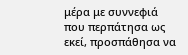μέρα με συννεφιά που περπάτησα ως εκεί, προσπάθησα να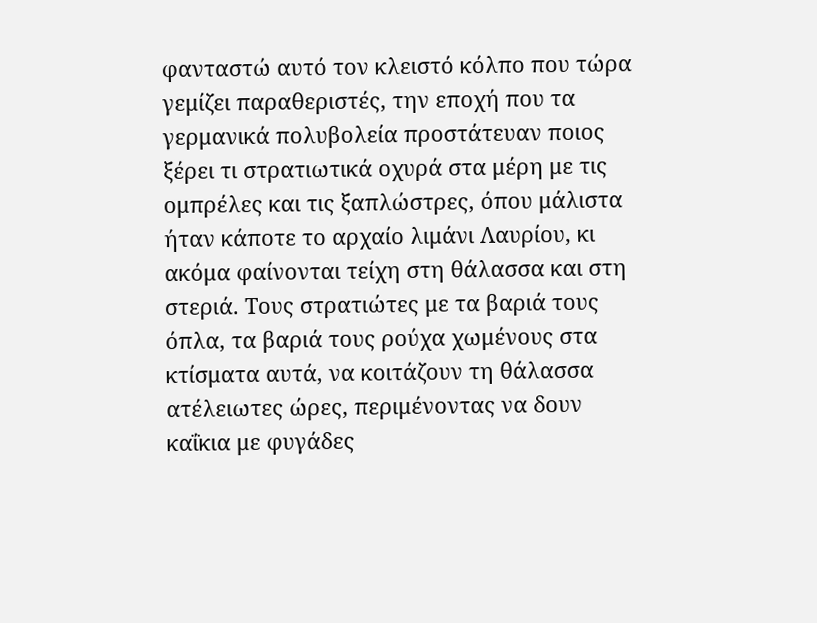φανταστώ αυτό τον κλειστό κόλπο που τώρα γεμίζει παραθεριστές, την εποχή που τα γερμανικά πολυβολεία προστάτευαν ποιος ξέρει τι στρατιωτικά οχυρά στα μέρη με τις ομπρέλες και τις ξαπλώστρες, όπου μάλιστα ήταν κάποτε το αρχαίο λιμάνι Λαυρίου, κι ακόμα φαίνονται τείχη στη θάλασσα και στη στεριά. Τους στρατιώτες με τα βαριά τους όπλα, τα βαριά τους ρούχα χωμένους στα κτίσματα αυτά, να κοιτάζουν τη θάλασσα ατέλειωτες ώρες, περιμένοντας να δουν καΐκια με φυγάδες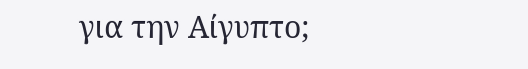για την Αίγυπτο;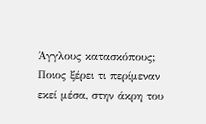Άγγλους κατασκόπους;  Ποιος ξέρει τι περίμεναν εκεί μέσα, στην άκρη του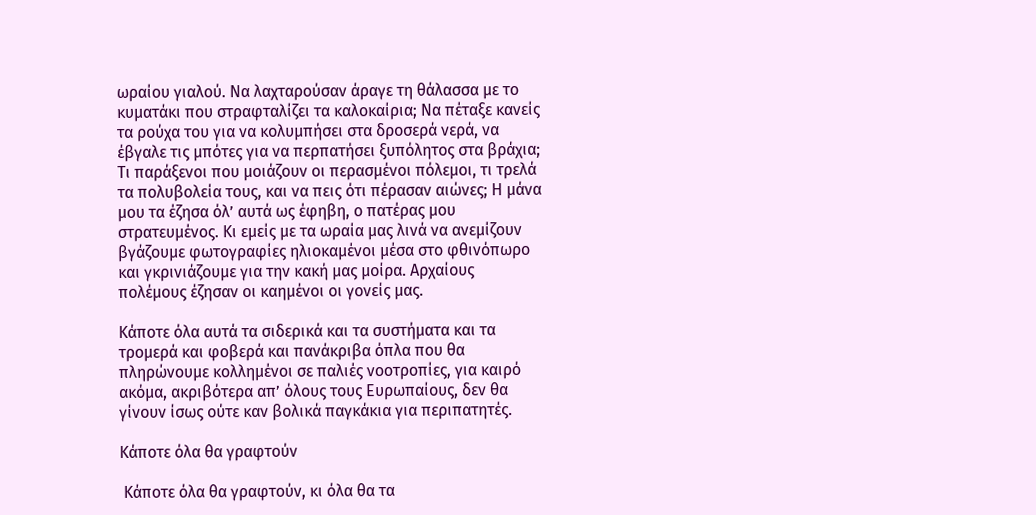ωραίου γιαλού. Να λαχταρούσαν άραγε τη θάλασσα με το κυματάκι που στραφταλίζει τα καλοκαίρια; Να πέταξε κανείς τα ρούχα του για να κολυμπήσει στα δροσερά νερά, να έβγαλε τις μπότες για να περπατήσει ξυπόλητος στα βράχια; Τι παράξενοι που μοιάζουν οι περασμένοι πόλεμοι, τι τρελά τα πολυβολεία τους, και να πεις ότι πέρασαν αιώνες; Η μάνα μου τα έζησα όλ’ αυτά ως έφηβη, ο πατέρας μου στρατευμένος. Κι εμείς με τα ωραία μας λινά να ανεμίζουν βγάζουμε φωτογραφίες ηλιοκαμένοι μέσα στο φθινόπωρο και γκρινιάζουμε για την κακή μας μοίρα. Αρχαίους πολέμους έζησαν οι καημένοι οι γονείς μας.

Κάποτε όλα αυτά τα σιδερικά και τα συστήματα και τα τρομερά και φοβερά και πανάκριβα όπλα που θα πληρώνουμε κολλημένοι σε παλιές νοοτροπίες, για καιρό ακόμα, ακριβότερα απ’ όλους τους Ευρωπαίους, δεν θα γίνουν ίσως ούτε καν βολικά παγκάκια για περιπατητές.

Κάποτε όλα θα γραφτούν

 Κάποτε όλα θα γραφτούν, κι όλα θα τα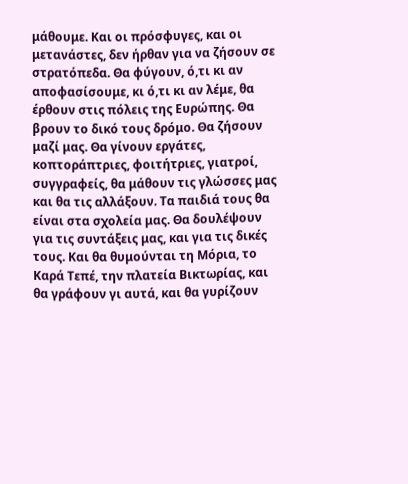μάθουμε. Και οι πρόσφυγες, και οι μετανάστες, δεν ήρθαν για να ζήσουν σε στρατόπεδα. Θα φύγουν, ό,τι κι αν αποφασίσουμε, κι ό,τι κι αν λέμε, θα έρθουν στις πόλεις της Ευρώπης. Θα βρουν το δικό τους δρόμο. Θα ζήσουν μαζί μας. Θα γίνουν εργάτες, κοπτοράπτριες, φοιτήτριες, γιατροί, συγγραφείς, θα μάθουν τις γλώσσες μας και θα τις αλλάξουν. Τα παιδιά τους θα είναι στα σχολεία μας. Θα δουλέψουν για τις συντάξεις μας, και για τις δικές τους. Και θα θυμούνται τη Μόρια, το Καρά Τεπέ, την πλατεία Βικτωρίας, και θα γράφουν γι αυτά, και θα γυρίζουν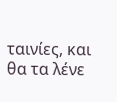ταινίες, και θα τα λένε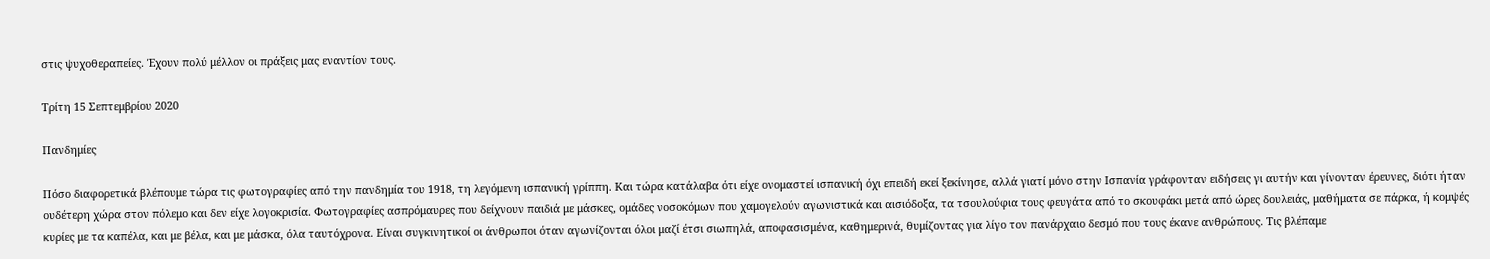στις ψυχοθεραπείες. Έχουν πολύ μέλλον οι πράξεις μας εναντίον τους.

Τρίτη 15 Σεπτεμβρίου 2020

Πανδημίες

Πόσο διαφορετικά βλέπουμε τώρα τις φωτογραφίες από την πανδημία του 1918, τη λεγόμενη ισπανική γρίππη. Και τώρα κατάλαβα ότι είχε ονομαστεί ισπανική όχι επειδή εκεί ξεκίνησε, αλλά γιατί μόνο στην Ισπανία γράφονταν ειδήσεις γι αυτήν και γίνονταν έρευνες, διότι ήταν ουδέτερη χώρα στον πόλεμο και δεν είχε λογοκρισία. Φωτογραφίες ασπρόμαυρες που δείχνουν παιδιά με μάσκες, ομάδες νοσοκόμων που χαμογελούν αγωνιστικά και αισιόδοξα, τα τσουλούφια τους φευγάτα από το σκουφάκι μετά από ώρες δουλειάς, μαθήματα σε πάρκα, ή κομψές κυρίες με τα καπέλα, και με βέλα, και με μάσκα, όλα ταυτόχρονα. Είναι συγκινητικοί οι άνθρωποι όταν αγωνίζονται όλοι μαζί έτσι σιωπηλά, αποφασισμένα, καθημερινά, θυμίζοντας για λίγο τον πανάρχαιο δεσμό που τους έκανε ανθρώπους. Τις βλέπαμε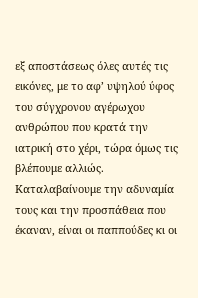εξ αποστάσεως όλες αυτές τις εικόνες, με το αφ’ υψηλού ύφος του σύγχρονου αγέρωχου ανθρώπου που κρατά την ιατρική στο χέρι, τώρα όμως τις βλέπουμε αλλιώς. Καταλαβαίνουμε την αδυναμία τους και την προσπάθεια που έκαναν, είναι οι παππούδες κι οι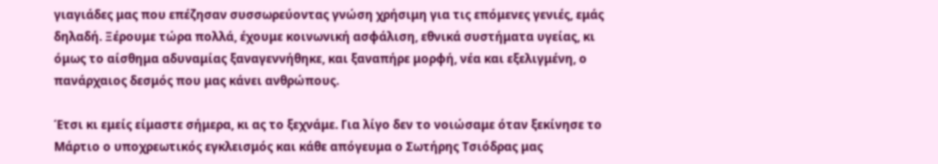γιαγιάδες μας που επέζησαν συσσωρεύοντας γνώση χρήσιμη για τις επόμενες γενιές, εμάς δηλαδή. Ξέρουμε τώρα πολλά, έχουμε κοινωνική ασφάλιση, εθνικά συστήματα υγείας, κι όμως το αίσθημα αδυναμίας ξαναγεννήθηκε, και ξαναπήρε μορφή, νέα και εξελιγμένη, ο πανάρχαιος δεσμός που μας κάνει ανθρώπους.

Έτσι κι εμείς είμαστε σήμερα, κι ας το ξεχνάμε. Για λίγο δεν το νοιώσαμε όταν ξεκίνησε το Μάρτιο ο υποχρεωτικός εγκλεισμός και κάθε απόγευμα ο Σωτήρης Τσιόδρας μας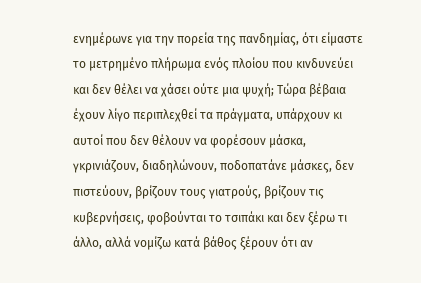ενημέρωνε για την πορεία της πανδημίας, ότι είμαστε το μετρημένο πλήρωμα ενός πλοίου που κινδυνεύει και δεν θέλει να χάσει ούτε μια ψυχή; Τώρα βέβαια έχουν λίγο περιπλεχθεί τα πράγματα, υπάρχουν κι αυτοί που δεν θέλουν να φορέσουν μάσκα, γκρινιάζουν, διαδηλώνουν, ποδοπατάνε μάσκες, δεν πιστεύουν, βρίζουν τους γιατρούς, βρίζουν τις κυβερνήσεις, φοβούνται το τσιπάκι και δεν ξέρω τι άλλο, αλλά νομίζω κατά βάθος ξέρουν ότι αν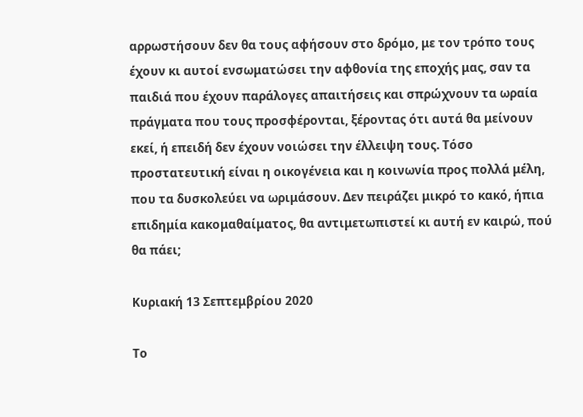αρρωστήσουν δεν θα τους αφήσουν στο δρόμο, με τον τρόπο τους έχουν κι αυτοί ενσωματώσει την αφθονία της εποχής μας, σαν τα παιδιά που έχουν παράλογες απαιτήσεις και σπρώχνουν τα ωραία πράγματα που τους προσφέρονται, ξέροντας ότι αυτά θα μείνουν εκεί, ή επειδή δεν έχουν νοιώσει την έλλειψη τους. Τόσο προστατευτική είναι η οικογένεια και η κοινωνία προς πολλά μέλη, που τα δυσκολεύει να ωριμάσουν. Δεν πειράζει μικρό το κακό, ήπια επιδημία κακομαθαίματος, θα αντιμετωπιστεί κι αυτή εν καιρώ, πού θα πάει;

Κυριακή 13 Σεπτεμβρίου 2020

Το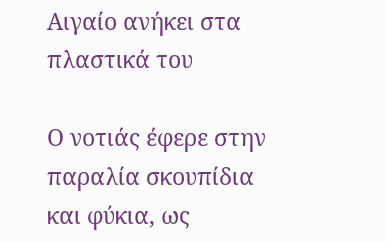Αιγαίο ανήκει στα πλαστικά του

Ο νοτιάς έφερε στην παραλία σκουπίδια και φύκια, ως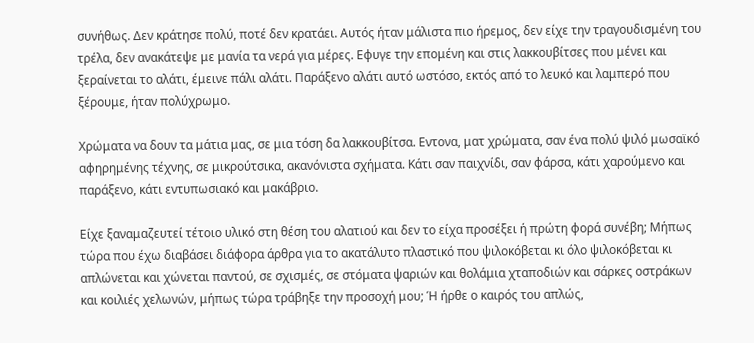συνήθως. Δεν κράτησε πολύ, ποτέ δεν κρατάει. Αυτός ήταν μάλιστα πιο ήρεμος, δεν είχε την τραγουδισμένη του τρέλα, δεν ανακάτεψε με μανία τα νερά για μέρες. Εφυγε την επομένη και στις λακκουβίτσες που μένει και ξεραίνεται το αλάτι, έμεινε πάλι αλάτι. Παράξενο αλάτι αυτό ωστόσο, εκτός από το λευκό και λαμπερό που ξέρουμε, ήταν πολύχρωμο.

Χρώματα να δουν τα μάτια μας, σε μια τόση δα λακκουβίτσα. Εντονα, ματ χρώματα, σαν ένα πολύ ψιλό μωσαϊκό αφηρημένης τέχνης, σε μικρούτσικα, ακανόνιστα σχήματα. Κάτι σαν παιχνίδι, σαν φάρσα, κάτι χαρούμενο και παράξενο, κάτι εντυπωσιακό και μακάβριο.

Είχε ξαναμαζευτεί τέτοιο υλικό στη θέση του αλατιού και δεν το είχα προσέξει ή πρώτη φορά συνέβη; Μήπως τώρα που έχω διαβάσει διάφορα άρθρα για το ακατάλυτο πλαστικό που ψιλοκόβεται κι όλο ψιλοκόβεται κι απλώνεται και χώνεται παντού, σε σχισμές, σε στόματα ψαριών και θολάμια χταποδιών και σάρκες οστράκων και κοιλιές χελωνών, μήπως τώρα τράβηξε την προσοχή μου; Ή ήρθε ο καιρός του απλώς,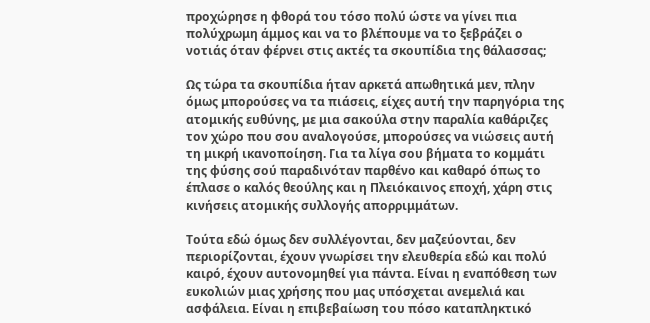προχώρησε η φθορά του τόσο πολύ ώστε να γίνει πια πολύχρωμη άμμος και να το βλέπουμε να το ξεβράζει ο νοτιάς όταν φέρνει στις ακτές τα σκουπίδια της θάλασσας;

Ως τώρα τα σκουπίδια ήταν αρκετά απωθητικά μεν, πλην όμως μπορούσες να τα πιάσεις, είχες αυτή την παρηγόρια της ατομικής ευθύνης, με μια σακούλα στην παραλία καθάριζες τον χώρο που σου αναλογούσε, μπορούσες να νιώσεις αυτή τη μικρή ικανοποίηση. Για τα λίγα σου βήματα το κομμάτι της φύσης σού παραδινόταν παρθένο και καθαρό όπως το έπλασε ο καλός θεούλης και η Πλειόκαινος εποχή, χάρη στις κινήσεις ατομικής συλλογής απορριμμάτων.

Τούτα εδώ όμως δεν συλλέγονται, δεν μαζεύονται, δεν περιορίζονται, έχουν γνωρίσει την ελευθερία εδώ και πολύ καιρό, έχουν αυτονομηθεί για πάντα. Είναι η εναπόθεση των ευκολιών μιας χρήσης που μας υπόσχεται ανεμελιά και ασφάλεια. Είναι η επιβεβαίωση του πόσο καταπληκτικό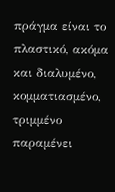πράγμα είναι το πλαστικό, ακόμα και διαλυμένο, κομματιασμένο, τριμμένο παραμένει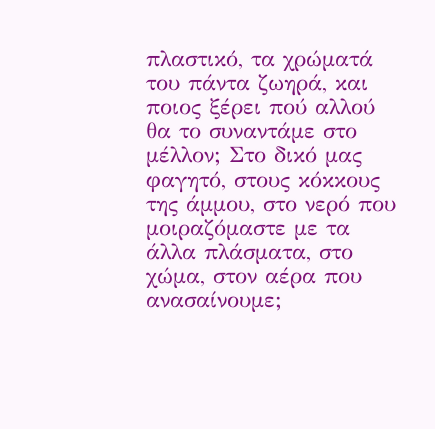πλαστικό, τα χρώματά του πάντα ζωηρά, και ποιος ξέρει πού αλλού θα το συναντάμε στο μέλλον; Στο δικό μας φαγητό, στους κόκκους της άμμου, στο νερό που μοιραζόμαστε με τα άλλα πλάσματα, στο χώμα, στον αέρα που ανασαίνουμε;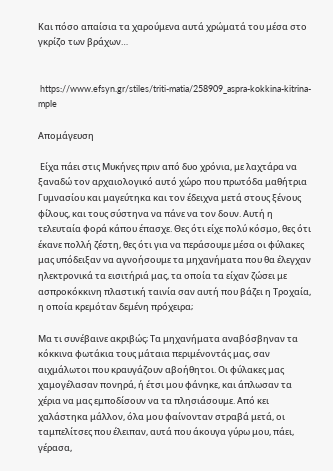Και πόσο απαίσια τα χαρούμενα αυτά χρώματά του μέσα στο γκρίζο των βράχων…


 https://www.efsyn.gr/stiles/triti-matia/258909_aspra-kokkina-kitrina-mple

Απομάγευση

 Είχα πάει στις Μυκήνες πριν από δυο χρόνια, με λαχτάρα να ξαναδώ τον αρχαιολογικό αυτό χώρο που πρωτόδα μαθήτρια Γυμνασίου και μαγεύτηκα και τον έδειχνα μετά στους ξένους φίλους, και τους σύστηνα να πάνε να τον δουν. Αυτή η τελευταία φορά κάπου έπασχε. Θες ότι είχε πολύ κόσμο, θες ότι έκανε πολλή ζέστη, θες ότι για να περάσουμε μέσα οι φύλακες μας υπόδειξαν να αγνοήσουμε τα μηχανήματα που θα έλεγχαν ηλεκτρονικά τα εισιτήριά μας, τα οποία τα είχαν ζώσει με ασπροκόκκινη πλαστική ταινία σαν αυτή που βάζει η Τροχαία, η οποία κρεμόταν δεμένη πρόχειρα;

Μα τι συνέβαινε ακριβώς; Τα μηχανήματα αναβόσβηναν τα κόκκινα φωτάκια τους μάταια περιμένοντάς μας, σαν αιχμάλωτοι που κραυγάζουν αβοήθητοι. Οι φύλακες μας χαμογέλασαν πονηρά, ή έτσι μου φάνηκε, και άπλωσαν τα χέρια να μας εμποδίσουν να τα πλησιάσουμε. Από κει χαλάστηκα μάλλον, όλα μου φαίνονταν στραβά μετά, οι ταμπελίτσες που έλειπαν, αυτά που άκουγα γύρω μου, πάει, γέρασα,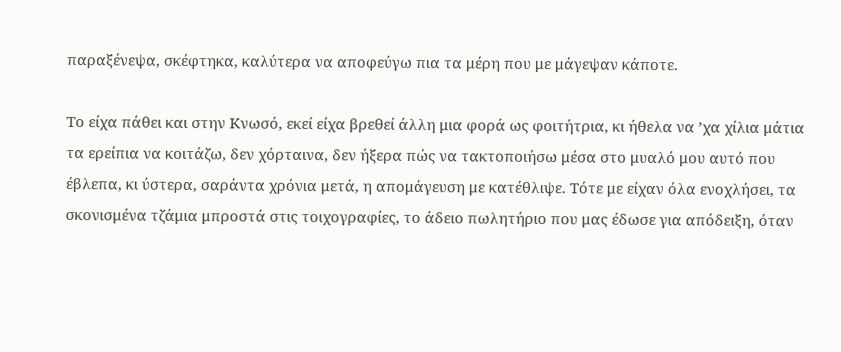παραξένεψα, σκέφτηκα, καλύτερα να αποφεύγω πια τα μέρη που με μάγεψαν κάποτε.

Το είχα πάθει και στην Κνωσό, εκεί είχα βρεθεί άλλη μια φορά ως φοιτήτρια, κι ήθελα να ’χα χίλια μάτια τα ερείπια να κοιτάζω, δεν χόρταινα, δεν ήξερα πώς να τακτοποιήσω μέσα στο μυαλό μου αυτό που έβλεπα, κι ύστερα, σαράντα χρόνια μετά, η απομάγευση με κατέθλιψε. Τότε με είχαν όλα ενοχλήσει, τα σκονισμένα τζάμια μπροστά στις τοιχογραφίες, το άδειο πωλητήριο που μας έδωσε για απόδειξη, όταν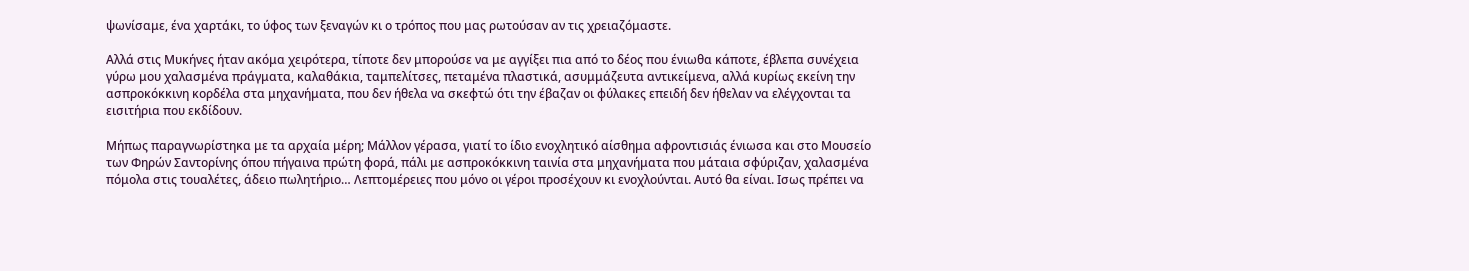ψωνίσαμε, ένα χαρτάκι, το ύφος των ξεναγών κι ο τρόπος που μας ρωτούσαν αν τις χρειαζόμαστε.

Αλλά στις Μυκήνες ήταν ακόμα χειρότερα, τίποτε δεν μπορούσε να με αγγίξει πια από το δέος που ένιωθα κάποτε, έβλεπα συνέχεια γύρω μου χαλασμένα πράγματα, καλαθάκια, ταμπελίτσες, πεταμένα πλαστικά, ασυμμάζευτα αντικείμενα, αλλά κυρίως εκείνη την ασπροκόκκινη κορδέλα στα μηχανήματα, που δεν ήθελα να σκεφτώ ότι την έβαζαν οι φύλακες επειδή δεν ήθελαν να ελέγχονται τα εισιτήρια που εκδίδουν.

Μήπως παραγνωρίστηκα με τα αρχαία μέρη; Μάλλον γέρασα, γιατί το ίδιο ενοχλητικό αίσθημα αφροντισιάς ένιωσα και στο Μουσείο των Φηρών Σαντορίνης όπου πήγαινα πρώτη φορά, πάλι με ασπροκόκκινη ταινία στα μηχανήματα που μάταια σφύριζαν, χαλασμένα πόμολα στις τουαλέτες, άδειο πωλητήριο… Λεπτομέρειες που μόνο οι γέροι προσέχουν κι ενοχλούνται. Αυτό θα είναι. Ισως πρέπει να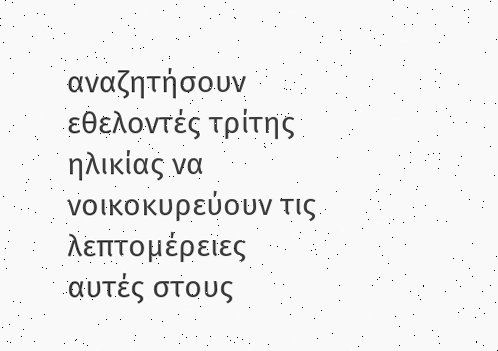αναζητήσουν εθελοντές τρίτης ηλικίας να νοικοκυρεύουν τις λεπτομέρειες αυτές στους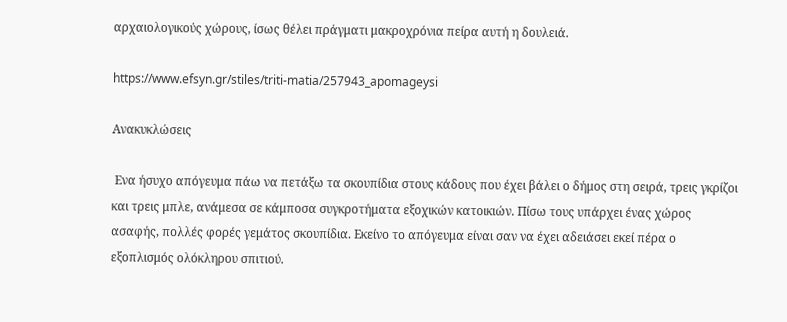αρχαιολογικούς χώρους, ίσως θέλει πράγματι μακροχρόνια πείρα αυτή η δουλειά.

https://www.efsyn.gr/stiles/triti-matia/257943_apomageysi

Ανακυκλώσεις

 Ενα ήσυχο απόγευμα πάω να πετάξω τα σκουπίδια στους κάδους που έχει βάλει ο δήμος στη σειρά, τρεις γκρίζοι και τρεις μπλε, ανάμεσα σε κάμποσα συγκροτήματα εξοχικών κατοικιών. Πίσω τους υπάρχει ένας χώρος ασαφής, πολλές φορές γεμάτος σκουπίδια. Εκείνο το απόγευμα είναι σαν να έχει αδειάσει εκεί πέρα ο εξοπλισμός ολόκληρου σπιτιού.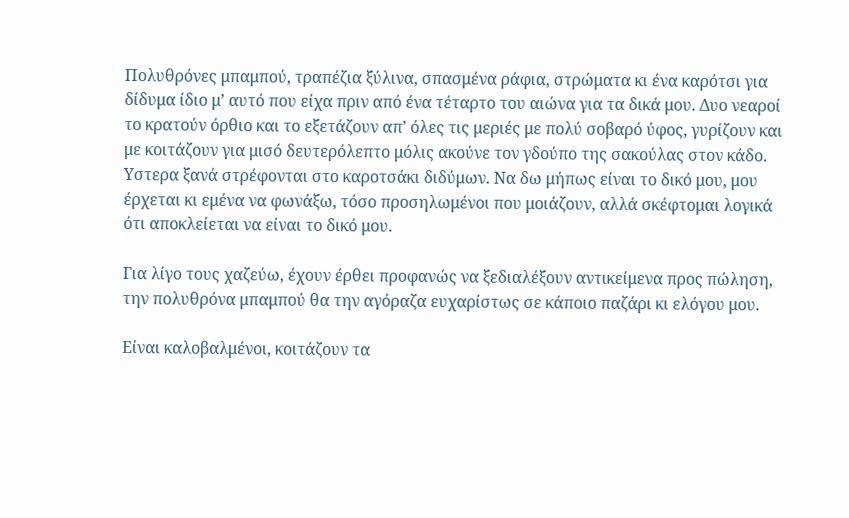Πολυθρόνες μπαμπού, τραπέζια ξύλινα, σπασμένα ράφια, στρώματα κι ένα καρότσι για δίδυμα ίδιο μ’ αυτό που είχα πριν από ένα τέταρτο του αιώνα για τα δικά μου. Δυο νεαροί το κρατούν όρθιο και το εξετάζουν απ’ όλες τις μεριές με πολύ σοβαρό ύφος, γυρίζουν και με κοιτάζουν για μισό δευτερόλεπτο μόλις ακούνε τον γδούπο της σακούλας στον κάδο. Υστερα ξανά στρέφονται στο καροτσάκι διδύμων. Να δω μήπως είναι το δικό μου, μου έρχεται κι εμένα να φωνάξω, τόσο προσηλωμένοι που μοιάζουν, αλλά σκέφτομαι λογικά ότι αποκλείεται να είναι το δικό μου.

Για λίγο τους χαζεύω, έχουν έρθει προφανώς να ξεδιαλέξουν αντικείμενα προς πώληση, την πολυθρόνα μπαμπού θα την αγόραζα ευχαρίστως σε κάποιο παζάρι κι ελόγου μου.

Είναι καλοβαλμένοι, κοιτάζουν τα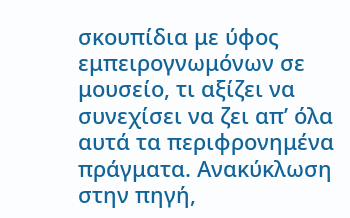σκουπίδια με ύφος εμπειρογνωμόνων σε μουσείο, τι αξίζει να συνεχίσει να ζει απ’ όλα αυτά τα περιφρονημένα πράγματα. Ανακύκλωση στην πηγή,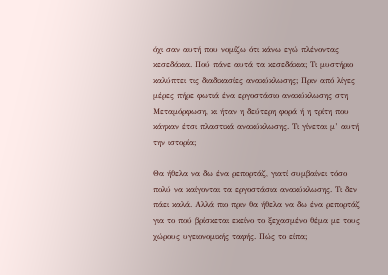όχι σαν αυτή που νομίζω ότι κάνω εγώ πλένοντας κεσεδάκια. Πού πάνε αυτά τα κεσεδάκια; Τι μυστήριο καλύπτει τις διαδικασίες ανακύκλωσης; Πριν από λίγες μέρες πήρε φωτιά ένα εργοστάσιο ανακύκλωσης στη Μεταμόρφωση, κι ήταν η δεύτερη φορά ή η τρίτη που κάηκαν έτσι πλαστικά ανακύκλωσης. Τι γίνεται μ’ αυτή την ιστορία;

Θα ήθελα να δω ένα ρεπορτάζ, γιατί συμβαίνει τόσο πολύ να καίγονται τα εργοστάσια ανακύκλωσης. Τι δεν πάει καλά. Αλλά πιο πριν θα ήθελα να δω ένα ρεπορτάζ για το πού βρίσκεται εκείνο το ξεχασμένο θέμα με τους χώρους υγειονομικής ταφής. Πώς το είπα;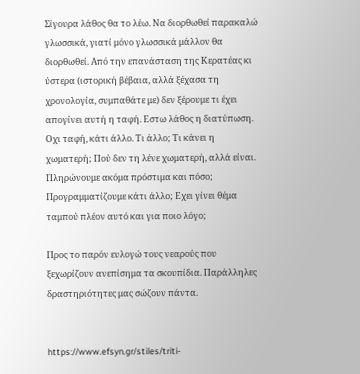Σίγουρα λάθος θα το λέω. Να διορθωθεί παρακαλώ γλωσσικά, γιατί μόνο γλωσσικά μάλλον θα διορθωθεί. Από την επανάσταση της Κερατέας κι ύστερα (ιστορική βέβαια, αλλά ξέχασα τη χρονολογία, συμπαθάτε με) δεν ξέρουμε τι έχει απογίνει αυτή η ταφή. Εστω λάθος η διατύπωση. Οχι ταφή, κάτι άλλο. Τι άλλο; Τι κάνει η χωματερή; Πού δεν τη λένε χωματερή, αλλά είναι. Πληρώνουμε ακόμα πρόστιμα και πόσο; Προγραμματίζουμε κάτι άλλο; Εχει γίνει θέμα ταμπού πλέον αυτό και για ποιο λόγο;

Προς το παρόν ευλογώ τους νεαρούς που ξεχωρίζουν ανεπίσημα τα σκουπίδια. Παράλληλες δραστηριότητες μας σώζουν πάντα.


https://www.efsyn.gr/stiles/triti-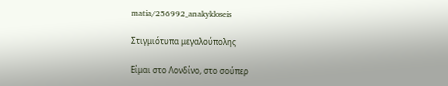matia/256992_anakykloseis

Στιγμιότυπα μεγαλούπολης

Είμαι στο Λονδίνο, στο σούπερ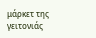μάρκετ της γειτονιάς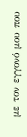με τον εγγονό μου που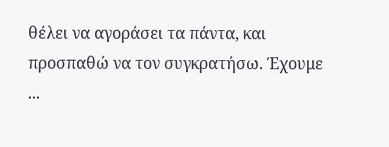θέλει να αγοράσει τα πάντα, και προσπαθώ να τον συγκρατήσω. Έχουμε ...